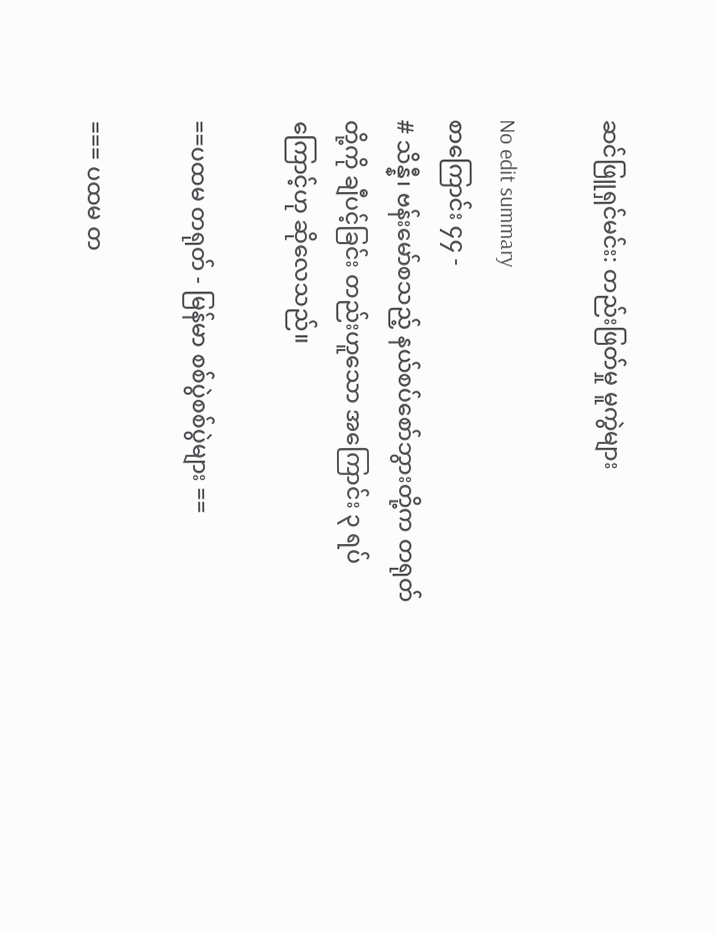ဆင်ဖြူရှင်မင်း: တည်းဖြတ်မှု မူကွဲများ

No edit summary
စာကြောင်း ၄၄ -
# သိန္နီ၊ ဗန်းမော်စသည့် နယ်စပ်စော်ဘွားတို့က တရုတ်တို့ကို ချီပင့်ခြင်း တည်းဟူသော အကြောင်း ၃ ရပ်ကြောင့်ဟု ဆိုလေသည်။

==ပထမ တရုတ် - မြန်မာ စစ်ပွဲစစ်ပွဲများ ==

=== ပထမ တ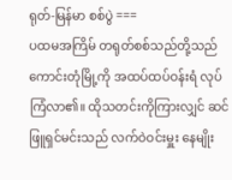ရုတ်-မြန်မာ စစ်ပွဲ ===
ပထမအကြိမ် တရုတ်စစ်သည်တို့သည် ကောင်းတုံမြို့ကို အထပ်ထပ်ဝန်းရံ လုပ်ကြံလာ၏။ ထိုသတင်းကိုကြားလျှင် ဆင်ဖြူရှင်မင်းသည် လက်ဝဲဝင်းမှူး နေမျိုး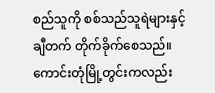စည်သူကို စစ်သည်သူရဲများနှင့် ချီတက် တိုက်ခိုက်စေသည်။ ကောင်းတုံမြို့တွင်းကလည်း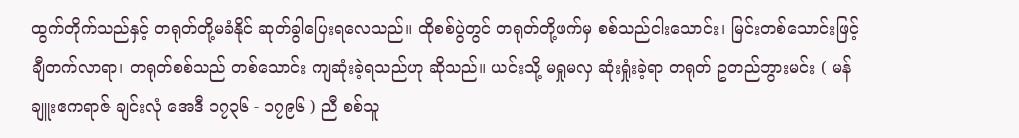ထွက်တိုက်သည်နှင့် တရုတ်တို့မခံနိုင် ဆုတ်ခွါပြေးရလေသည်။ ထိုစစ်ပွဲတွင် တရုတ်တို့ဖက်မှ စစ်သည်ငါးသောင်း၊ မြင်းတစ်သောင်းဖြင့်ချီတက်လာရာ၊ တရုတ်စစ်သည် တစ်သောင်း ကျဆုံးခဲ့ရသည်ဟု ဆိုသည်။ ယင်းသို့ မရှုမလှ ဆုံးရှုံးခဲ့ရာ တရုတ် ဥတည်ဘွားမင်း ( မန်ချူးဧကရာဇ် ချင်းလုံ အေဒီ ၁၇၃၆ - ၁၇၉၆ ) ညီ စစ်သူ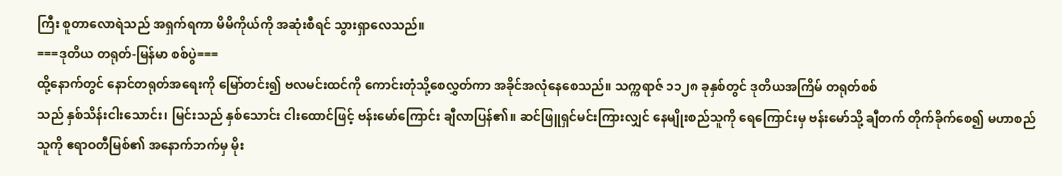ကြီး စူတာလောရဲသည် အရှက်ရကာ မိမိကိုယ်ကို အဆုံးစီရင် သွားရှာလေသည်။
===ဒုတိယ တရုတ်-မြန်မာ စစ်ပွဲ===
ထို့နောက်တွင် နောင်တရုတ်အရေးကို မြော်တင်း၍ ဗလမင်းထင်ကို ကောင်းတုံသို့စေလွှတ်ကာ အခိုင်အလုံနေစေသည်။ သက္ကရာဇ် ၁၁၂၈ ခုနှစ်တွင် ဒုတိယအကြိမ် တရုတ်စစ်
သည် နှစ်သိန်းငါးသောင်း၊ မြင်းသည် နှစ်သောင်း ငါးထောင်ဖြင့် ဗန်းမော်ကြောင်း ချီလာပြန်၏။ ဆင်ဖြူရှင်မင်းကြားလျှင် နေမျိုးစည်သူကို ရေကြောင်းမှ ဗန်းမော်သို့ ချီတက် တိုက်ခိုက်စေ၍ မဟာစည်သူကို ဧရာဝတီမြစ်၏ အနောက်ဘက်မှ မိုး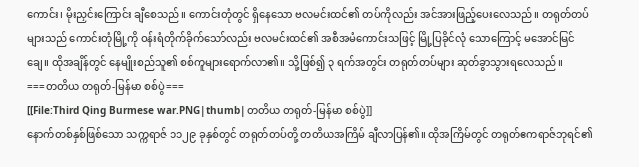ကောင်း၊ မိုးညှင်းကြောင်း ချီစေသည်။ ကောင်းတုံတွင် ရှိနေသော ဗလမင်းထင်၏ တပ်ကိုလည်း အင်အားဖြည့်ပေးလေသည်။ တရုတ်တပ်များသည် ကောင်းတုံမြို့ကို ဝန်းရံတိုက်ခိုက်သော်လည်း ဗလမင်းထင်၏ အစီအမံကောင်းသဖြင့် မြို့ပြခိုင်လုံ သောကြောင့် မအောင်မြင်ချေ။ ထိုအချိန်တွင် နေမျိုးစည်သူ၏ စစ်ကူများရောက်လာ၏။ သို့ဖြစ်၍ ၃ ရက်အတွင်း တရုတ်တပ်များ ဆုတ်ခွာသွားရလေသည်။
===တတိယ တရုတ်-မြန်မာ စစ်ပွဲ===
[[File:Third Qing Burmese war.PNG|thumb|တတိယ တရုတ်-မြန်မာ စစ်ပွဲ]]
နောက်တစ်နှစ်ဖြစ်သော သက္ကရာဇ် ၁၁၂၉ ခုနှစ်တွင် တရုတ်တပ်တို့ တတိယအကြိမ် ချီလာပြန်၏။ ထိုအကြိမ်တွင် တရုတ်ဧကရာဇ်ဘုရင်၏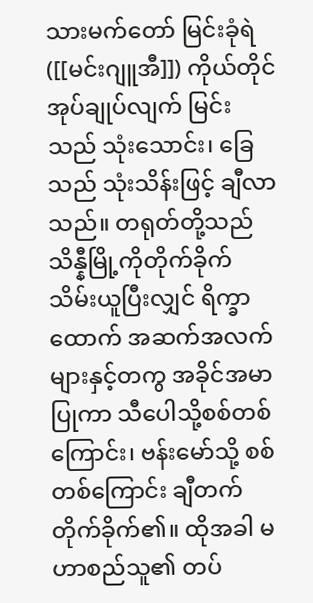သားမက်တော် မြင်းခုံရဲ([[မင်းဂျူအီ]]) ကိုယ်တိုင်အုပ်ချုပ်လျက် မြင်းသည် သုံးသောင်း၊ ခြေသည် သုံးသိန်းဖြင့် ချီလာသည်။ တရုတ်တို့သည် သိန္နီမြို့ကိုတိုက်ခိုက်သိမ်းယူပြီးလျှင် ရိက္ခာထောက် အဆက်အလက်များနှင့်တကွ အခိုင်အမာပြုကာ သီပေါသို့စစ်တစ်ကြောင်း၊ ဗန်းမော်သို့ စစ်တစ်ကြောင်း ချီတက်တိုက်ခိုက်၏။ ထိုအခါ မဟာစည်သူ၏ တပ်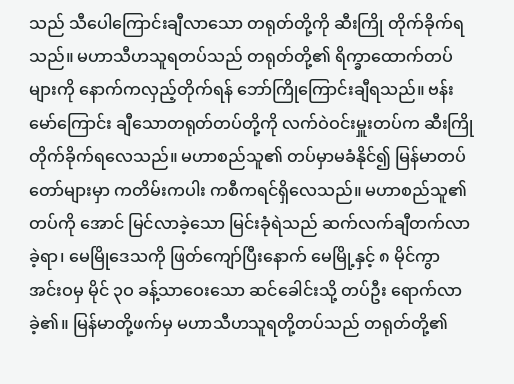သည် သီပေါကြောင်းချီလာသော တရုတ်တို့ကို ဆီးကြို တိုက်ခိုက်ရသည်။ မဟာသီဟသူရတပ်သည် တရုတ်တို့၏ ရိက္ခာထောက်တပ်များကို နောက်ကလှည့်တိုက်ရန် ဘော်ကြိုကြောင်းချီရသည်။ ဗန်းမော်ကြောင်း ချီသောတရုတ်တပ်တို့ကို လက်ဝဲဝင်းမှူးတပ်က ဆီးကြို တိုက်ခိုက်ရလေသည်။ မဟာစည်သူ၏ တပ်မှာမခံနိုင်၍ မြန်မာတပ်တော်များမှာ ကတိမ်းကပါး ကစီကရင်ရှိလေသည်။ မဟာစည်သူ၏ တပ်ကို အောင် မြင်လာခဲ့သော မြင်းခုံရဲသည် ဆက်လက်ချီတက်လာခဲ့ရာ၊ မေမြိုဒေသကို ဖြတ်ကျော်ပြီးနောက် မေမြို့နှင့် ၈ မိုင်ကွာ အင်းဝမှ မိုင် ၃ဝ ခန့်သာဝေးသော ဆင်ခေါင်းသို့ တပ်ဦး ရောက်လာခဲ့၏။ မြန်မာတို့ဖက်မှ မဟာသီဟသူရတို့တပ်သည် တရုတ်တို့၏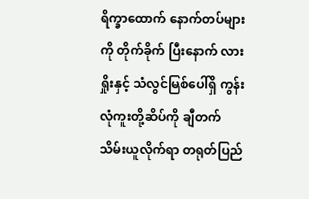ရိက္ခာထောက် နောက်တပ်များကို တိုက်ခိုက် ပြီးနောက် လားရှိုးနှင့် သံလွင်မြစ်ပေါ်ရှိ ကွန်းလုံကူးတို့ဆိပ်ကို ချီတက် သိမ်းယူလိုက်ရာ တရုတ်ပြည်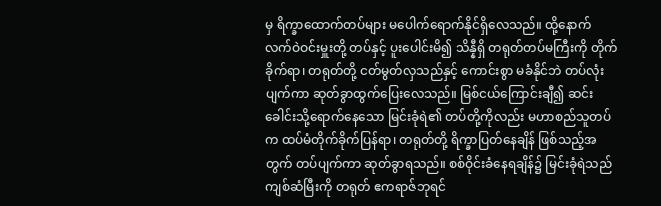မှ ရိက္ခာထောက်တပ်များ မပေါက်ရောက်နိုင်ရှိလေသည်။ ထို့နောက် လက်ဝဲဝင်းမှူးတို့ တပ်နှင့် ပူးပေါင်းမိ၍ သိန္နီရှိ တရုတ်တပ်မကြီးကို တိုက်ခိုက်ရာ၊ တရုတ်တို့ ငတ်မွတ်လှသည်နှင့် ကောင်းစွာ မခံနိုင်ဘဲ တပ်လုံးပျက်ကာ ဆုတ်ခွာထွက်ပြေးလေသည်။ မြစ်ငယ်ကြောင်းချီ၍ ဆင်းခေါင်းသို့ရောက်နေသော မြင်းခုံရဲ၏ တပ်တို့ကိုလည်း မဟာစည်သူတပ်က ထပ်မံတိုက်ခိုက်ပြန်ရာ၊ တရုတ်တို့ ရိက္ခာပြတ်နေချိန် ဖြစ်သည့်အတွက် တပ်ပျက်ကာ ဆုတ်ခွာရသည်။ စစ်ဝိုင်းခံနေရချိန်၌ မြင်းခုံရဲသည် ကျစ်ဆံမြီးကို တရုတ် ဧကရာဇ်ဘုရင်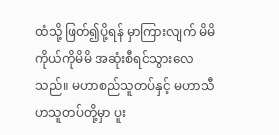ထံသို့ ဖြတ်၍ပို့ရန် မှာကြားလျက် မိမိကိုယ်ကိုမိမိ အဆုံးစီရင်သွားလေသည်။ မဟာစည်သူတပ်နှင့် မဟာသီဟသူတပ်တို့မှာ ပူး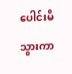ပေါင်းမိသွားကာ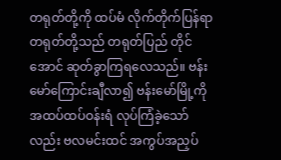တရုတ်တို့ကို ထပ်မံ လိုက်တိုက်ပြန်ရာ တရုတ်တို့သည် တရုတ်ပြည် တိုင်အောင် ဆုတ်ခွာကြရလေသည်။ ဗန်းမော်ကြောင်းချီလာ၍ ဗန်းမော်မြို့ကို အထပ်ထပ်ဝန်းရံ လုပ်ကြံခဲ့သော်လည်း ဗလမင်းထင် အကွပ်အညှပ်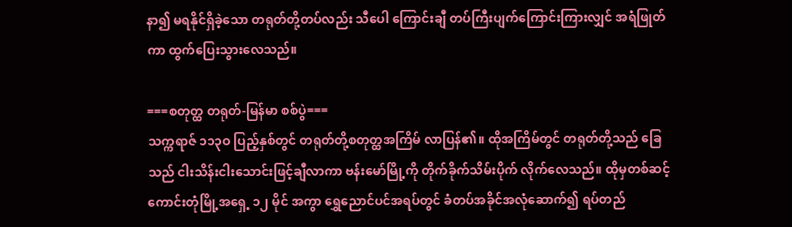နာ၍ မရနိုင်ရှိခဲ့သော တရုတ်တို့တပ်လည်း သီပေါ ကြောင်းချီ တပ်ကြီးပျက်ကြောင်းကြားလျှင် အရံဖြုတ်ကာ ထွက်ပြေးသွားလေသည်။

===စတုတ္ထ တရုတ်-မြန်မာ စစ်ပွဲ===
သက္ကရာဇ် ၁၁၃ဝ ပြည့်နှစ်တွင် တရုတ်တို့စတုတ္ထအကြိမ် လာပြန်၏။ ထိုအကြိမ်တွင် တရုတ်တို့သည် ခြေသည် ငါးသိန်းငါးသောင်းဖြင့်ချီလာကာ ဗန်းမော်မြို့ကို တိုက်ခိုက်သိမ်းပိုက် လိုက်လေသည်။ ထိုမှတစ်ဆင့် ကောင်းတုံမြို့အရှေ့ ၁၂ မိုင် အကွာ ရွှေညောင်ပင်အရပ်တွင် ခံတပ်အခိုင်အလုံဆောက်၍ ရပ်တည်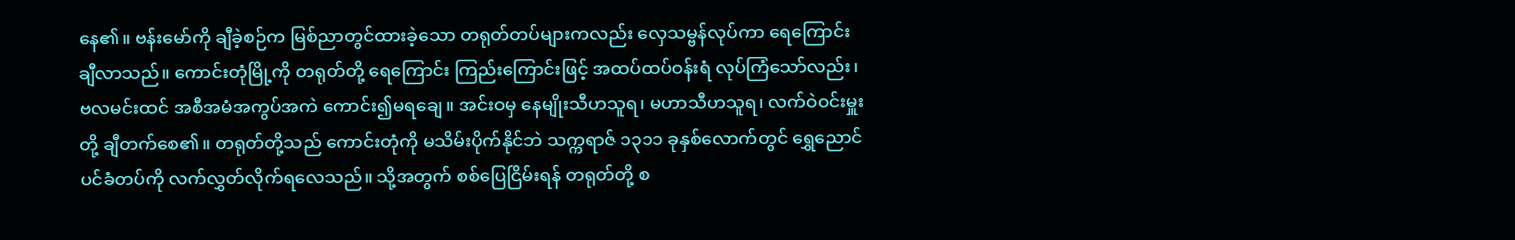နေ၏။ ဗန်းမော်ကို ချီခဲ့စဉ်က မြစ်ညာတွင်ထားခဲ့သော တရုတ်တပ်များကလည်း လှေသမ္ဗန်လုပ်ကာ ရေကြောင်းချီလာသည်။ ကောင်းတုံမြို့ကို တရုတ်တို့ ရေကြောင်း ကြည်းကြောင်းဖြင့် အထပ်ထပ်ဝန်းရံ လုပ်ကြံသော်လည်း၊ ဗလမင်းထင် အစီအမံအကွပ်အကဲ ကောင်း၍မရချေ။ အင်းဝမှ နေမျိုးသီဟသူရ၊ မဟာသီဟသူရ၊ လက်ဝဲဝင်းမှူးတို့ ချီတက်စေ၏။ တရုတ်တို့သည် ကောင်းတုံကို မသိမ်းပိုက်နိုင်ဘဲ သက္ကရာဇ် ၁၃၁၁ ခုနှစ်လောက်တွင် ရွှေညောင်ပင်ခံတပ်ကို လက်လွှတ်လိုက်ရလေသည်။ သို့အတွက် စစ်ပြေငြိမ်းရန် တရုတ်တို့ စ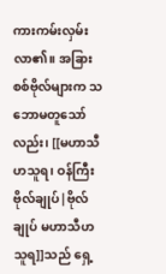ကားကမ်းလှမ်းလာ၏။ အခြားစစ်ဗိုလ်များက သဘောမတူသော်လည်း၊ [[မဟာသီဟသူရ၊ ဝန်ကြီးဗိုလ်ချုပ်|ဗိုလ်ချုပ် မဟာသီဟသူရ]]သည် ရှေ့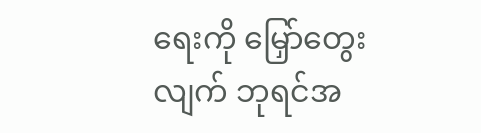ရေးကို မြှော်တွေးလျက် ဘုရင်အ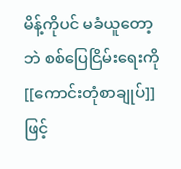မိန့်ကိုပင် မခံယူတော့ဘဲ စစ်ပြေငြိမ်းရေးကို [[ကောင်းတုံစာချုပ်]]ဖြင့်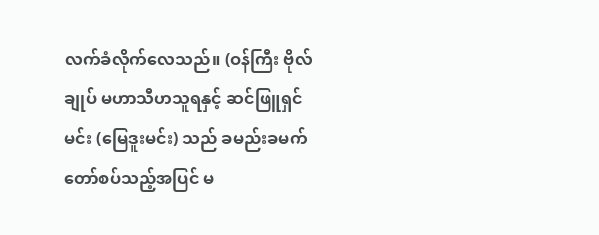လက်ခံလိုက်လေသည်။ (ဝန်ကြီး ဗိုလ်ချုပ် မဟာသီဟသူရနှင့် ဆင်ဖြူရှင်မင်း (မြေဒူးမင်း) သည် ခမည်းခမက် တော်စပ်သည့်အပြင် မ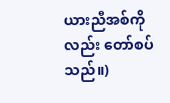ယားညီအစ်ကိုလည်း တော်စပ်သည်။)